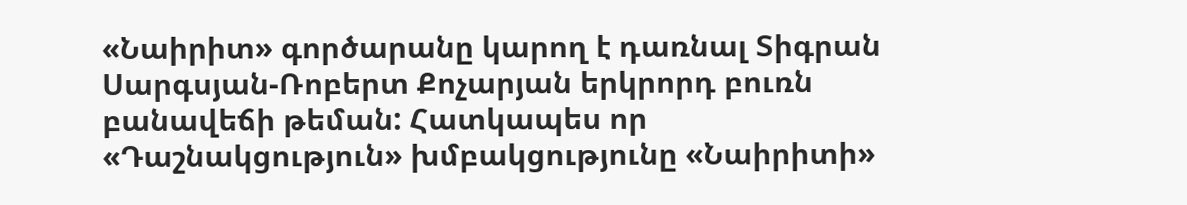«Նաիրիտ» գործարանը կարող է դառնալ Տիգրան Սարգսյան-Ռոբերտ Քոչարյան երկրորդ բուռն բանավեճի թեման: Հատկապես որ «Դաշնակցություն» խմբակցությունը «Նաիրիտի»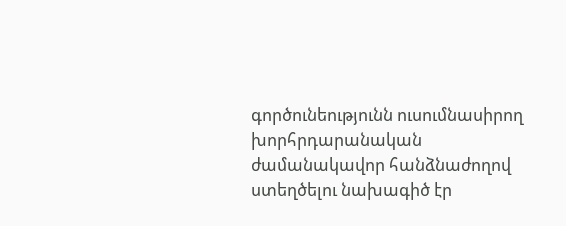գործունեությունն ուսումնասիրող խորհրդարանական ժամանակավոր հանձնաժողով ստեղծելու նախագիծ էր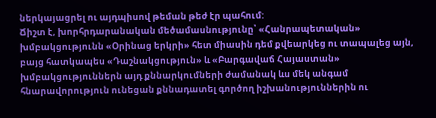ներկայացրել ու այդպիսով թեման թեժ էր պահում:
Ճիշտ է, խորհրդարանական մեծամասնությունը՝ «Հանրապետական» խմբակցությունն «Օրինաց երկրի» հետ միասին դեմ քվեարկեց ու տապալեց այն, բայց հատկապես «Դաշնակցություն» և «Բարգավաճ Հայաստան» խմբակցություններն այդ քննարկումների ժամանակ ևս մեկ անգամ հնարավորություն ունեցան քննադատել գործող իշխանություններին ու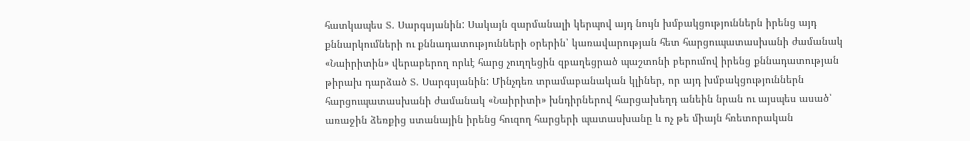հատկապես Տ. Սարգսյանին: Սակայն զարմանալի կերպով այդ նույն խմբակցություններն իրենց այդ քննարկումների ու քննադատությունների օրերին՝ կառավարության հետ հարցուպատասխանի ժամանակ «Նաիրիտին» վերաբերող որևէ հարց չուղղեցին զբաղեցրած պաշտոնի բերումով իրենց քննադատության թիրախ դարձած Տ. Սարգսյանին: Մինչդեռ տրամաբանական կլիներ, որ այդ խմբակցություններն հարցուպատասխանի ժամանակ «Նաիրիտի» խնդիրներով հարցախեղդ անեին նրան ու այսպես ասած՝ առաջին ձեռքից ստանային իրենց հուզող հարցերի պատասխանը և ոչ թե միայն հռետորական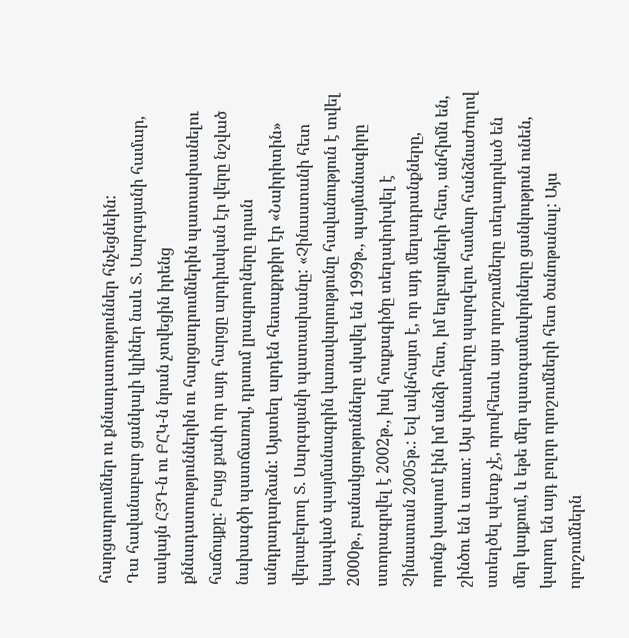հարցադրումներ ու քննադատություններ հնչեցնեին:
Դա հավանաբար ցանկալի կլիներ նաև Տ. Սարգսյանի համար, սակայն ՀՅԴ-ն ու ԲՀԿ-ն նրան չտվեցին իրենց քննադատություններին ու հարցադրումներին պատասխանելու հաճույքը: Բայց քանի որ այդ հարցը արդիական էր վերը նշված նախագծի պատճառով, դրսում լրագրողները դրան անդրադարձան: Այստեղ արդեն հետաքրքիր էր «Նաիրիտին» վերաբերող Տ. Սարգսյանի պատասխանը: «Չինաստանի հետ կապված պայմանագրին կառավարությունը հավանություն է տվել 2000թ., բանակցությունները սկսվել են 1999թ., պայմանագիրը ստորագրվել է 2002թ., իսկ հոսքագիծը տեղափոխվել է Չինաստան 2005թ.: Եվ ակնհայտ է, որ այդ մեղադրանքները, որոնք կապում էին իմ անձի հետ, իմ եղբայրների հետ, անհիմն են, շինծու են և սուտ: Այս փաստերը պարզելու համար հանձնաժողով ստեղծել պետք չէ, որովհետև այս որոշումները տեղադրված են մեր կայքում, և եթե մեր պատգամավորները ցանկություն ունեն, կարող են այդ բոլոր որոշումների հետ ծանոթանալ: Այս որոշումներն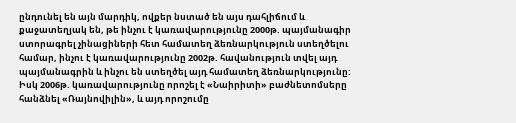ընդունել են այն մարդիկ, ովքեր նստած են այս դահլիճում և քաջատեղյակ են, թե ինչու է կառավարությունը 2000թ. պայմանագիր ստորագրել չինացիների հետ համատեղ ձեռնարկություն ստեղծելու համար, ինչու է կառավարությունը 2002թ. հավանություն տվել այդ պայմանագրին և ինչու են ստեղծել այդ համատեղ ձեռնարկությունը: Իսկ 2006թ. կառավարությունը որոշել է «Նաիրիտի» բաժնետոմսերը հանձնել «Ռայնովիլին», և այդ որոշումը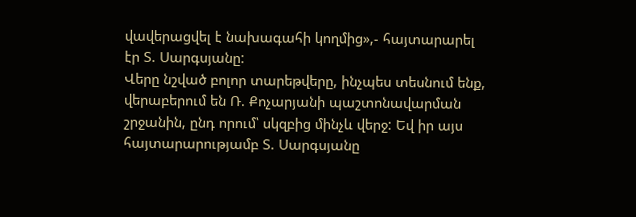վավերացվել է նախագահի կողմից»,- հայտարարել էր Տ. Սարգսյանը:
Վերը նշված բոլոր տարեթվերը, ինչպես տեսնում ենք, վերաբերում են Ռ. Քոչարյանի պաշտոնավարման շրջանին, ընդ որում՝ սկզբից մինչև վերջ: Եվ իր այս հայտարարությամբ Տ. Սարգսյանը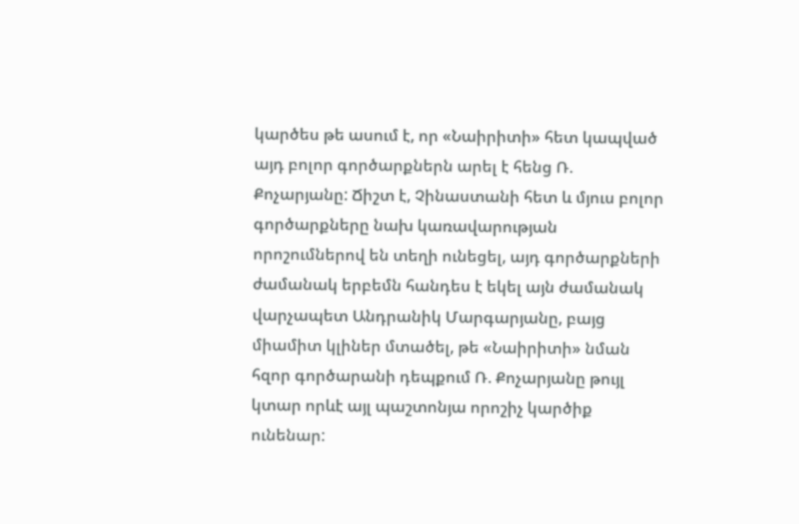կարծես թե ասում է, որ «Նաիրիտի» հետ կապված այդ բոլոր գործարքներն արել է հենց Ռ. Քոչարյանը: Ճիշտ է, Չինաստանի հետ և մյուս բոլոր գործարքները նախ կառավարության որոշումներով են տեղի ունեցել, այդ գործարքների ժամանակ երբեմն հանդես է եկել այն ժամանակ վարչապետ Անդրանիկ Մարգարյանը, բայց միամիտ կլիներ մտածել, թե «Նաիրիտի» նման հզոր գործարանի դեպքում Ռ. Քոչարյանը թույլ կտար որևէ այլ պաշտոնյա որոշիչ կարծիք ունենար: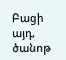Բացի այդ, ծանոթ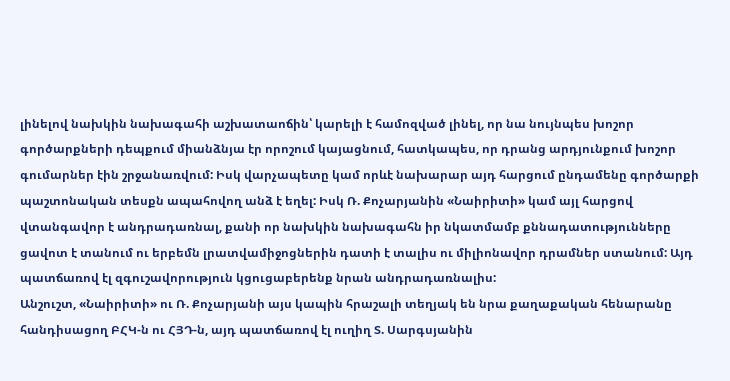լինելով նախկին նախագահի աշխատաոճին՝ կարելի է համոզված լինել, որ նա նույնպես խոշոր գործարքների դեպքում միանձնյա էր որոշում կայացնում, հատկապես, որ դրանց արդյունքում խոշոր գումարներ էին շրջանառվում: Իսկ վարչապետը կամ որևէ նախարար այդ հարցում ընդամենը գործարքի պաշտոնական տեսքն ապահովող անձ է եղել: Իսկ Ռ. Քոչարյանին «Նաիրիտի» կամ այլ հարցով վտանգավոր է անդրադառնալ, քանի որ նախկին նախագահն իր նկատմամբ քննադատությունները ցավոտ է տանում ու երբեմն լրատվամիջոցներին դատի է տալիս ու միլիոնավոր դրամներ ստանում: Այդ պատճառով էլ զգուշավորություն կցուցաբերենք նրան անդրադառնալիս:
Անշուշտ, «Նաիրիտի» ու Ռ. Քոչարյանի այս կապին հրաշալի տեղյակ են նրա քաղաքական հենարանը հանդիսացող ԲՀԿ-ն ու ՀՅԴ-ն, այդ պատճառով էլ ուղիղ Տ. Սարգսյանին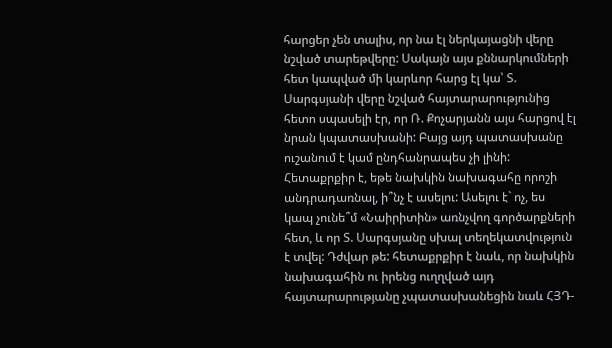հարցեր չեն տալիս, որ նա էլ ներկայացնի վերը նշված տարեթվերը: Սակայն այս քննարկումների հետ կապված մի կարևոր հարց էլ կա՝ Տ. Սարգսյանի վերը նշված հայտարարությունից հետո սպասելի էր, որ Ռ. Քոչարյանն այս հարցով էլ նրան կպատասխանի: Բայց այդ պատասխանը ուշանում է կամ ընդհանրապես չի լինի: Հետաքրքիր է, եթե նախկին նախագահը որոշի անդրադառնալ, ի՞նչ է ասելու: Ասելու է` ոչ, ես կապ չունե՞մ «Նաիրիտին» առնչվող գործարքների հետ, և որ Տ. Սարգսյանը սխալ տեղեկատվություն է տվել: Դժվար թե: հետաքրքիր է նաև, որ նախկին նախագահին ու իրենց ուղղված այդ հայտարարությանը չպատասխանեցին նաև ՀՅԴ-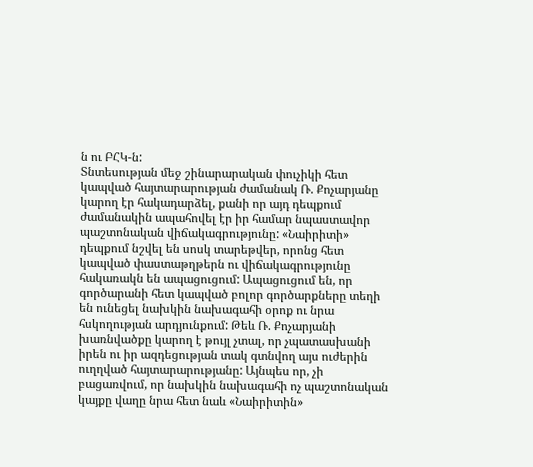ն ու ԲՀԿ-ն:
Տնտեսության մեջ շինարարական փուչիկի հետ կապված հայտարարության ժամանակ Ռ. Քոչարյանը կարող էր հակադարձել, քանի որ այդ դեպքում ժամանակին ապահովել էր իր համար նպաստավոր պաշտոնական վիճակագրությունը: «Նաիրիտի» դեպքում նշվել են սոսկ տարեթվեր, որոնց հետ կապված փաստաթղթերն ու վիճակագրությունը հակառակն են ապացուցում: Ապացուցում են, որ գործարանի հետ կապված բոլոր գործարքները տեղի են ունեցել նախկին նախագահի օրոք ու նրա հսկողության արդյունքում: Թեև Ռ. Քոչարյանի խառնվածքը կարող է թույլ չտալ, որ չպատասխանի իրեն ու իր ազդեցության տակ գտնվող այս ուժերին ուղղված հայտարարությանը: Այնպես որ, չի բացառվում, որ նախկին նախագահի ոչ պաշտոնական կայքը վաղը նրա հետ նաև «Նաիրիտին»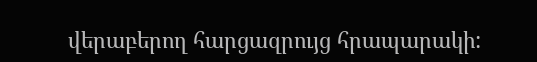վերաբերող հարցազրույց հրապարակի: